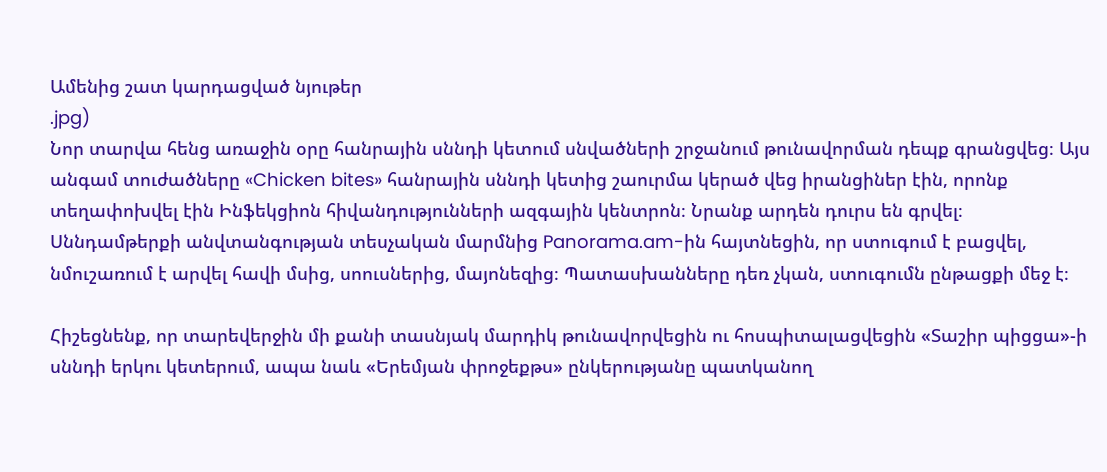Ամենից շատ կարդացված նյութեր
.jpg)
Նոր տարվա հենց առաջին օրը հանրային սննդի կետում սնվածների շրջանում թունավորման դեպք գրանցվեց։ Այս անգամ տուժածները «Chicken bites» հանրային սննդի կետից շաուրմա կերած վեց իրանցիներ էին, որոնք տեղափոխվել էին Ինֆեկցիոն հիվանդությունների ազգային կենտրոն։ Նրանք արդեն դուրս են գրվել։
Սննդամթերքի անվտանգության տեսչական մարմնից Panorama.am-ին հայտնեցին, որ ստուգում է բացվել, նմուշառում է արվել հավի մսից, սոուսներից, մայոնեզից։ Պատասխանները դեռ չկան, ստուգումն ընթացքի մեջ է։

Հիշեցնենք, որ տարեվերջին մի քանի տասնյակ մարդիկ թունավորվեցին ու հոսպիտալացվեցին «Տաշիր պիցցա»-ի սննդի երկու կետերում, ապա նաև «Երեմյան փրոջեքթս» ընկերությանը պատկանող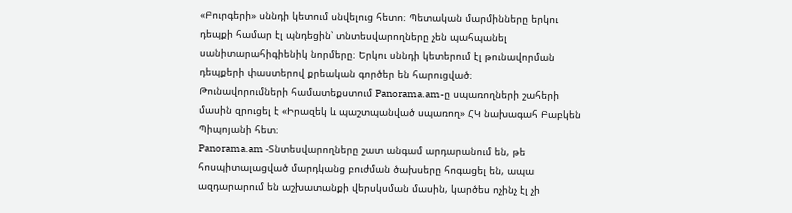«Բուրգերի» սննդի կետում սնվելուց հետո։ Պետական մարմինները երկու դեպքի համար էլ պնդեցին՝ տնտեսվարողները չեն պահպանել սանիտարահիգիենիկ նորմերը։ Երկու սննդի կետերում էլ թունավորման դեպքերի փաստերով քրեական գործեր են հարուցված։
Թունավորումների համատեքստում Panorama.am-ը սպառողների շահերի մասին զրուցել է «Իրազեկ և պաշտպանված սպառող» ՀԿ նախագահ Բաբկեն Պիպոյանի հետ։
Panorama.am -Տնտեսվարողները շատ անգամ արդարանում են, թե հոսպիտալացված մարդկանց բուժման ծախսերը հոգացել են, ապա ազդարարում են աշխատանքի վերսկսման մասին, կարծես ոչինչ էլ չի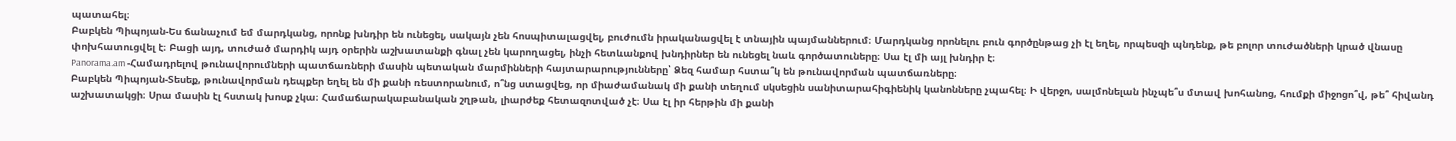պատահել։
Բաբկեն Պիպոյան-Ես ճանաչում եմ մարդկանց, որոնք խնդիր են ունեցել, սակայն չեն հոսպիտալացվել, բուժումն իրականացվել է տնային պայմաններում։ Մարդկանց որոնելու բուն գործընթաց չի էլ եղել, որպեսզի պնդենք, թե բոլոր տուժածների կրած վնասը փոխհատուցվել է։ Բացի այդ, տուժած մարդիկ այդ օրերին աշխատանքի գնալ չեն կարողացել, ինչի հետևանքով խնդիրներ են ունեցել նաև գործատուները։ Սա էլ մի այլ խնդիր է։
Panorama.am -Համադրելով թունավորումների պատճառների մասին պետական մարմինների հայտարարությունները՝ Ձեզ համար հստա՞կ են թունավորման պատճառները։
Բաբկեն Պիպոյան-Տեսեք, թունավորման դեպքեր եղել են մի քանի ռեստորանում, ո՞նց ստացվեց, որ միաժամանակ մի քանի տեղում սկսեցին սանիտարահիգիենիկ կանոնները չպահել։ Ի վերջո, սալմոնելան ինչպե՞ս մտավ խոհանոց, հումքի միջոցո՞վ, թե՞ հիվանդ աշխատակցի։ Սրա մասին էլ հստակ խոսք չկա։ Համաճարակաբանական շղթան, լիարժեք հետազոտված չէ։ Սա էլ իր հերթին մի քանի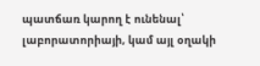պատճառ կարող է ունենալ՝ լաբորատորիայի, կամ այլ օղակի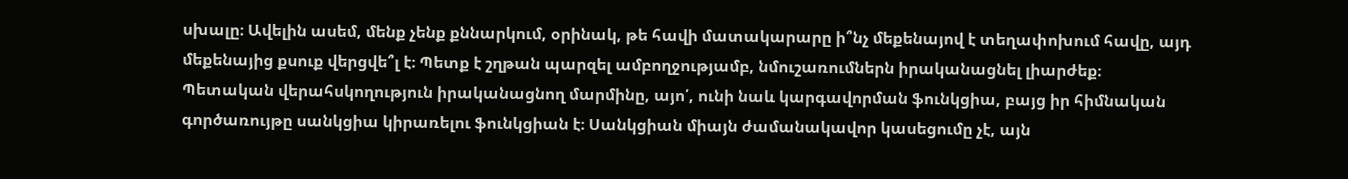սխալը։ Ավելին ասեմ, մենք չենք քննարկում, օրինակ, թե հավի մատակարարը ի՞նչ մեքենայով է տեղափոխում հավը, այդ մեքենայից քսուք վերցվե՞լ է։ Պետք է շղթան պարզել ամբողջությամբ, նմուշառումներն իրականացնել լիարժեք։
Պետական վերահսկողություն իրականացնող մարմինը, այո՛, ունի նաև կարգավորման ֆունկցիա, բայց իր հիմնական գործառույթը սանկցիա կիրառելու ֆունկցիան է։ Սանկցիան միայն ժամանակավոր կասեցումը չէ, այն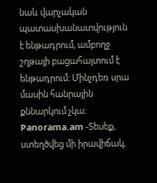նաև վարչական պատասխանատվություն է ենթադրում, ամբողջ շղթայի բացահայտում է ենթադրում։ Մինչդեռ սրա մասին հանրային քննարկում չկա։
Panorama.am -Տեսեք, ստեղծվեց մի իրավիճակ,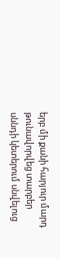երբ մի քանի հարյուր մարդ թունավորվեց տարբեր սննդի կետերում սնվելուց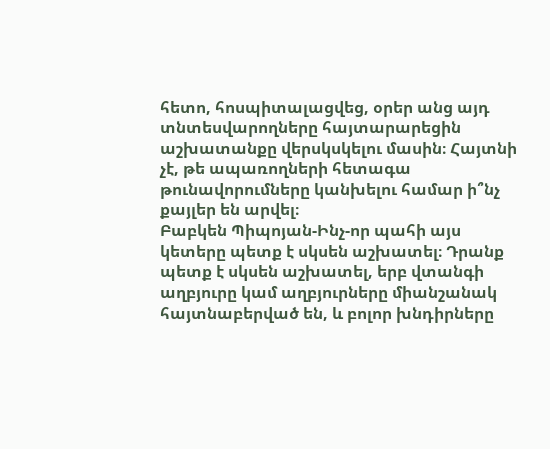հետո, հոսպիտալացվեց, օրեր անց այդ տնտեսվարողները հայտարարեցին աշխատանքը վերսկսկելու մասին։ Հայտնի չէ, թե ապառողների հետագա թունավորումները կանխելու համար ի՞նչ քայլեր են արվել։
Բաբկեն Պիպոյան-Ինչ-որ պահի այս կետերը պետք է սկսեն աշխատել։ Դրանք պետք է սկսեն աշխատել, երբ վտանգի աղբյուրը կամ աղբյուրները միանշանակ հայտնաբերված են, և բոլոր խնդիրները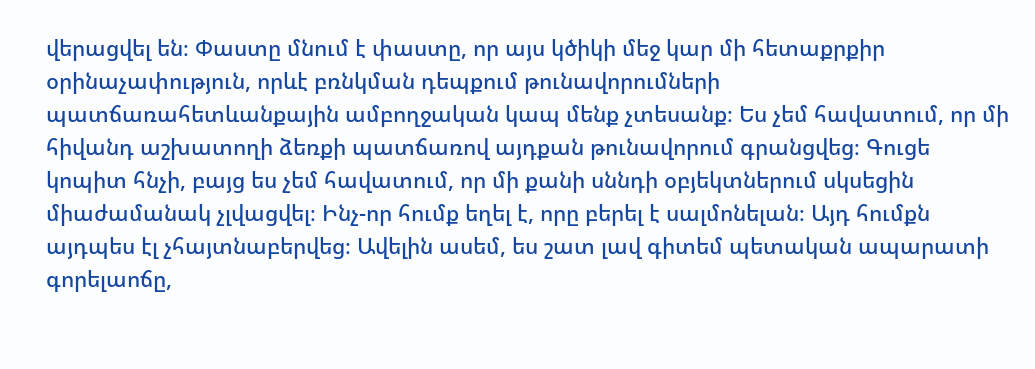վերացվել են։ Փաստը մնում է փաստը, որ այս կծիկի մեջ կար մի հետաքրքիր օրինաչափություն, որևէ բռնկման դեպքում թունավորումների պատճառահետևանքային ամբողջական կապ մենք չտեսանք։ Ես չեմ հավատում, որ մի հիվանդ աշխատողի ձեռքի պատճառով այդքան թունավորում գրանցվեց։ Գուցե կոպիտ հնչի, բայց ես չեմ հավատում, որ մի քանի սննդի օբյեկտներում սկսեցին միաժամանակ չլվացվել։ Ինչ-որ հումք եղել է, որը բերել է սալմոնելան։ Այդ հումքն այդպես էլ չհայտնաբերվեց։ Ավելին ասեմ, ես շատ լավ գիտեմ պետական ապարատի գորելաոճը,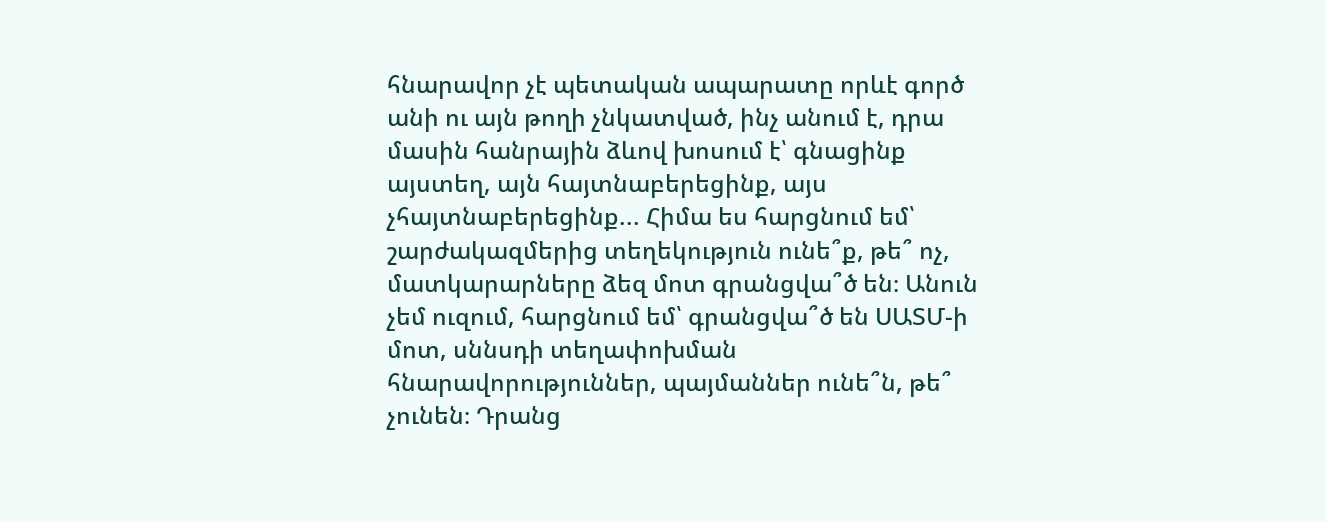հնարավոր չէ պետական ապարատը որևէ գործ անի ու այն թողի չնկատված, ինչ անում է, դրա մասին հանրային ձևով խոսում է՝ գնացինք այստեղ, այն հայտնաբերեցինք, այս չհայտնաբերեցինք... Հիմա ես հարցնում եմ՝ շարժակազմերից տեղեկություն ունե՞ք, թե՞ ոչ, մատկարարները ձեզ մոտ գրանցվա՞ծ են։ Անուն չեմ ուզում, հարցնում եմ՝ գրանցվա՞ծ են ՍԱՏՄ-ի մոտ, սննսդի տեղափոխման հնարավորություններ, պայմաններ ունե՞ն, թե՞ չունեն։ Դրանց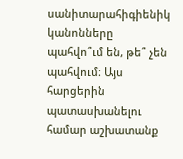սանիտարահիգիենիկ կանոնները պահվո՞ւմ են, թե՞ չեն պահվում։ Այս հարցերին պատասխանելու համար աշխատանք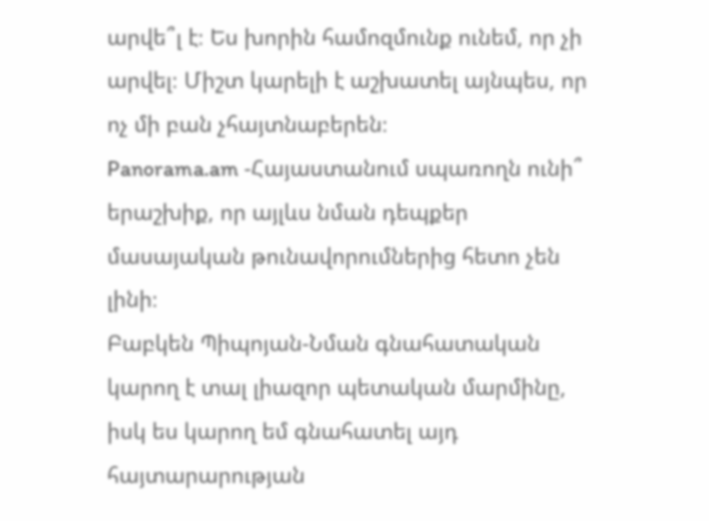արվե՞լ է։ Ես խորին համոզմունք ունեմ, որ չի արվել։ Միշտ կարելի է աշխատել այնպես, որ ոչ մի բան չհայտնաբերեն։
Panorama.am -Հայաստանում սպառողն ունի՞ երաշխիք, որ այլևս նման դեպքեր մասայական թունավորումներից հետո չեն լինի։
Բաբկեն Պիպոյան-Նման գնահատական կարող է տալ լիազոր պետական մարմինը, իսկ ես կարող եմ գնահատել այդ հայտարարության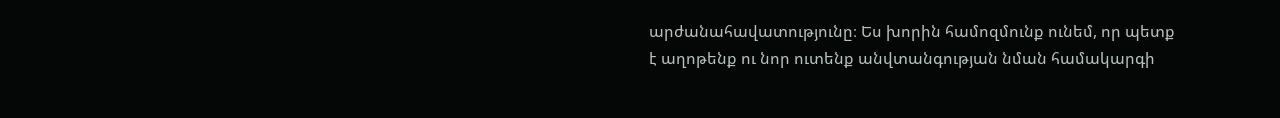արժանահավատությունը։ Ես խորին համոզմունք ունեմ, որ պետք է աղոթենք ու նոր ուտենք անվտանգության նման համակարգի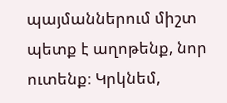պայմաններում միշտ պետք է աղոթենք, նոր ուտենք։ Կրկնեմ,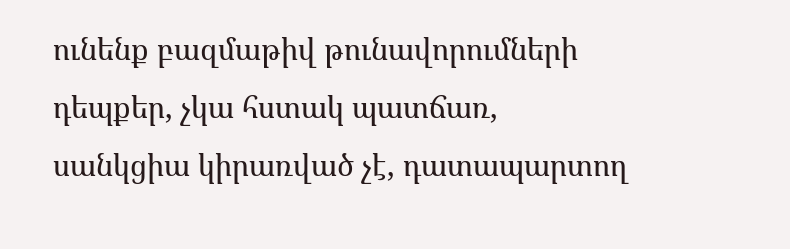ունենք բազմաթիվ թունավորումների դեպքեր, չկա հստակ պատճառ, սանկցիա կիրառված չէ, դատապարտող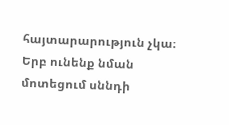հայտարարություն չկա։ Երբ ունենք նման մոտեցում սննդի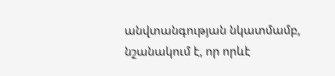անվտանգության նկատմամբ, նշանակում է, որ որևէ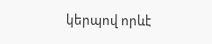կերպով որևէ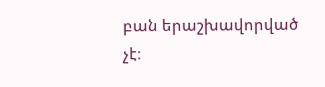բան երաշխավորված չէ։